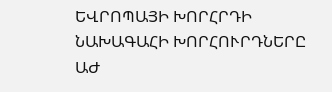ԵՎՐՈՊԱՅԻ ԽՈՐՀՐԴԻ ՆԱԽԱԳԱՀԻ ԽՈՐՀՈՒՐԴՆԵՐԸ ԱԺ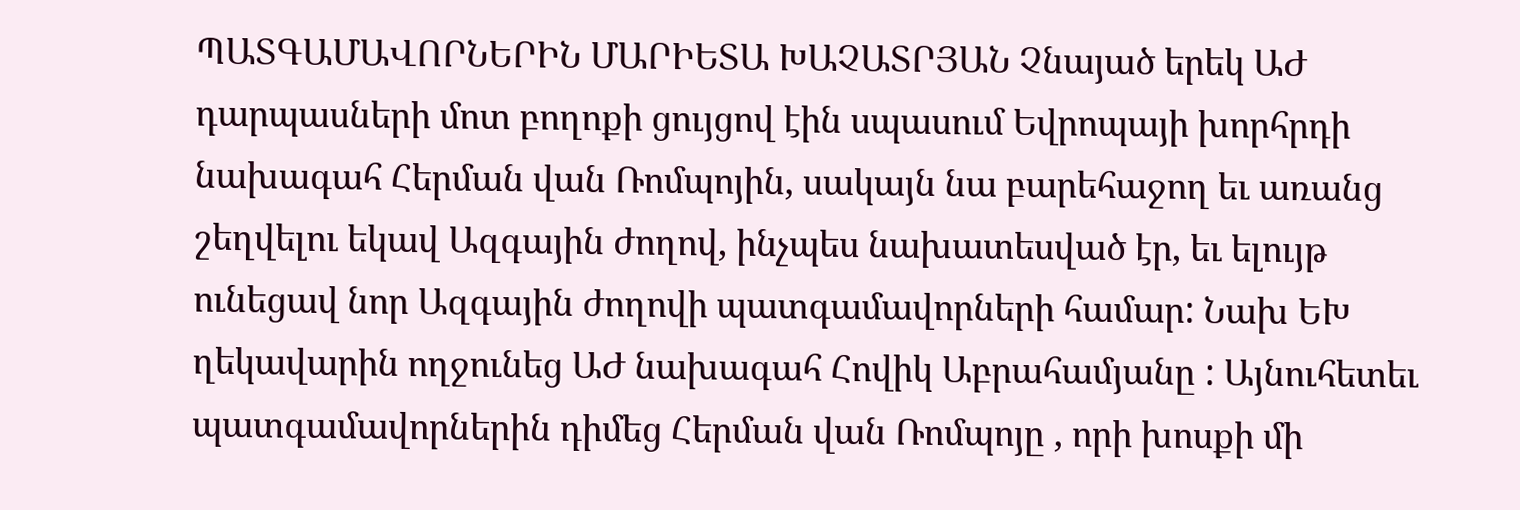ՊԱՏԳԱՄԱՎՈՐՆԵՐԻՆ ՄԱՐԻԵՏԱ ԽԱՉԱՏՐՅԱՆ Չնայած երեկ ԱԺ դարպասների մոտ բողոքի ցույցով էին սպասում Եվրոպայի խորհրդի նախագահ Հերման վան Ռոմպոյին, սակայն նա բարեհաջող եւ առանց շեղվելու եկավ Ազգային ժողով, ինչպես նախատեսված էր, եւ ելույթ ունեցավ նոր Ազգային ժողովի պատգամավորների համար: Նախ ԵԽ ղեկավարին ողջունեց ԱԺ նախագահ Հովիկ Աբրահամյանը : Այնուհետեւ պատգամավորներին դիմեց Հերման վան Ռոմպոյը , որի խոսքի մի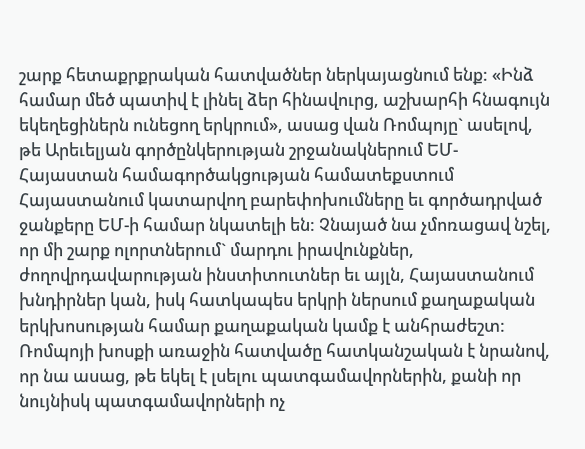շարք հետաքրքրական հատվածներ ներկայացնում ենք: «Ինձ համար մեծ պատիվ է լինել ձեր հինավուրց, աշխարհի հնագույն եկեղեցիներն ունեցող երկրում», ասաց վան Ռոմպոյը` ասելով, թե Արեւելյան գործընկերության շրջանակներում ԵՄ-Հայաստան համագործակցության համատեքստում Հայաստանում կատարվող բարեփոխումները եւ գործադրված ջանքերը ԵՄ-ի համար նկատելի են: Չնայած նա չմոռացավ նշել, որ մի շարք ոլորտներում` մարդու իրավունքներ, ժողովրդավարության ինստիտուտներ եւ այլն, Հայաստանում խնդիրներ կան, իսկ հատկապես երկրի ներսում քաղաքական երկխոսության համար քաղաքական կամք է անհրաժեշտ: Ռոմպոյի խոսքի առաջին հատվածը հատկանշական է նրանով, որ նա ասաց, թե եկել է լսելու պատգամավորներին, քանի որ նույնիսկ պատգամավորների ոչ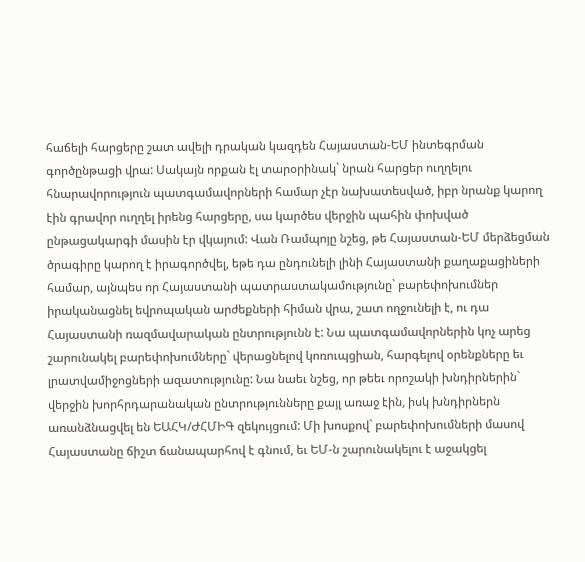հաճելի հարցերը շատ ավելի դրական կազդեն Հայաստան-ԵՄ ինտեգրման գործընթացի վրա: Սակայն որքան էլ տարօրինակ` նրան հարցեր ուղղելու հնարավորություն պատգամավորների համար չէր նախատեսված, իբր նրանք կարող էին գրավոր ուղղել իրենց հարցերը, սա կարծես վերջին պահին փոխված ընթացակարգի մասին էր վկայում: Վան Ռամպոյը նշեց, թե Հայաստան-ԵՄ մերձեցման ծրագիրը կարող է իրագործվել, եթե դա ընդունելի լինի Հայաստանի քաղաքացիների համար, այնպես որ Հայաստանի պատրաստակամությունը` բարեփոխումներ իրականացնել եվրոպական արժեքների հիման վրա, շատ ողջունելի է, ու դա Հայաստանի ռազմավարական ընտրությունն է: Նա պատգամավորներին կոչ արեց շարունակել բարեփոխումները` վերացնելով կոռուպցիան, հարգելով օրենքները եւ լրատվամիջոցների ազատությունը: Նա նաեւ նշեց, որ թեեւ որոշակի խնդիրներին` վերջին խորհրդարանական ընտրությունները քայլ առաջ էին, իսկ խնդիրներն առանձնացվել են ԵԱՀԿ/ԺՀՄԻԳ զեկույցում: Մի խոսքով` բարեփոխումների մասով Հայաստանը ճիշտ ճանապարհով է գնում, եւ ԵՄ-ն շարունակելու է աջակցել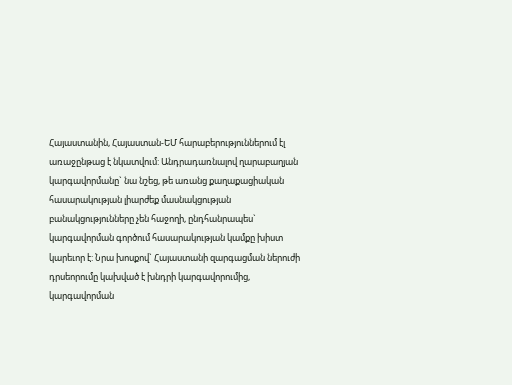Հայաստանին, Հայաստան-ԵՄ հարաբերություններում էլ առաջընթաց է նկատվում: Անդրադառնալով ղարաբաղյան կարգավորմանը` նա նշեց, թե առանց քաղաքացիական հասարակության լիարժեք մասնակցության բանակցությունները չեն հաջողի, ընդհանրապես` կարգավորման գործում հասարակության կամքը խիստ կարեւոր է: Նրա խոսքով` Հայաստանի զարգացման ներուժի դրսեորումը կախված է խնդրի կարգավորումից, կարգավորման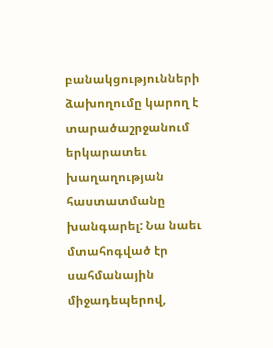բանակցությունների ձախողումը կարող է տարածաշրջանում երկարատեւ խաղաղության հաստատմանը խանգարել: Նա նաեւ մտահոգված էր սահմանային միջադեպերով,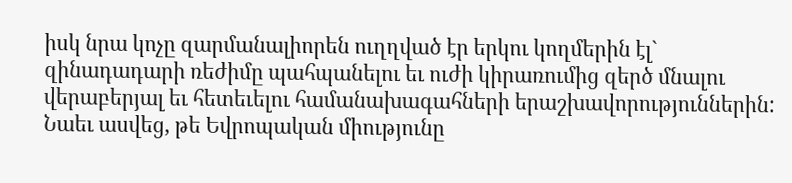իսկ նրա կոչը զարմանալիորեն ուղղված էր երկու կողմերին էլ` զինադադարի ռեժիմը պահպանելու եւ ուժի կիրառումից զերծ մնալու վերաբերյալ եւ հետեւելու համանախագահների երաշխավորություններին: Նաեւ ասվեց, թե Եվրոպական միությունը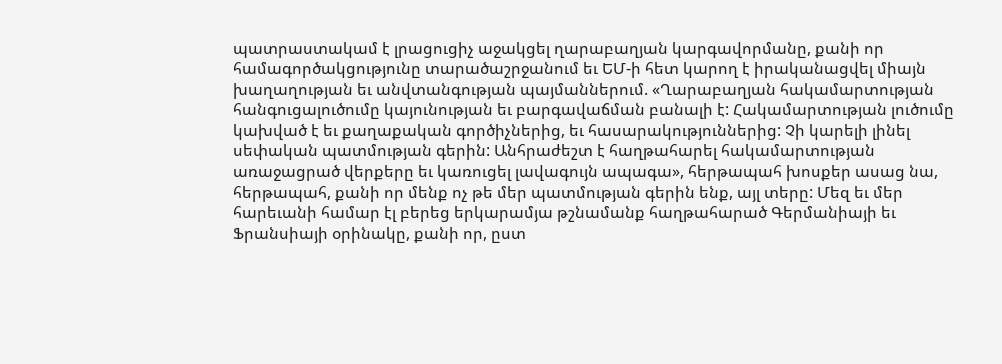պատրաստակամ է լրացուցիչ աջակցել ղարաբաղյան կարգավորմանը, քանի որ համագործակցությունը տարածաշրջանում եւ ԵՄ-ի հետ կարող է իրականացվել միայն խաղաղության եւ անվտանգության պայմաններում. «Ղարաբաղյան հակամարտության հանգուցալուծումը կայունության եւ բարգավաճման բանալի է: Հակամարտության լուծումը կախված է եւ քաղաքական գործիչներից, եւ հասարակություններից: Չի կարելի լինել սեփական պատմության գերին: Անհրաժեշտ է հաղթահարել հակամարտության առաջացրած վերքերը եւ կառուցել լավագույն ապագա», հերթապահ խոսքեր ասաց նա, հերթապահ, քանի որ մենք ոչ թե մեր պատմության գերին ենք, այլ տերը: Մեզ եւ մեր հարեւանի համար էլ բերեց երկարամյա թշնամանք հաղթահարած Գերմանիայի եւ Ֆրանսիայի օրինակը, քանի որ, ըստ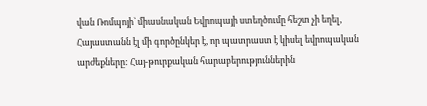վան Ռոմպոյի` միասնական Եվրոպայի ստեղծումը հեշտ չի եղել, Հայաստանն էլ մի գործընկեր է, որ պատրաստ է կիսել եվրոպական արժեքները: Հայ-թուրքական հարաբերություններին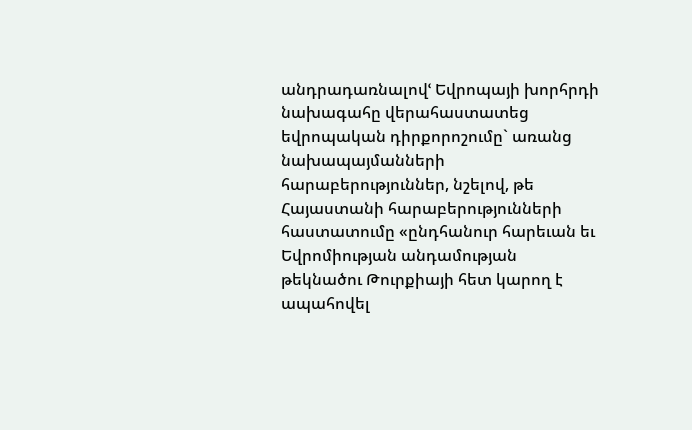անդրադառնալովՙ Եվրոպայի խորհրդի նախագահը վերահաստատեց եվրոպական դիրքորոշումը` առանց նախապայմանների հարաբերություններ, նշելով, թե Հայաստանի հարաբերությունների հաստատումը «ընդհանուր հարեւան եւ Եվրոմիության անդամության թեկնածու Թուրքիայի հետ կարող է ապահովել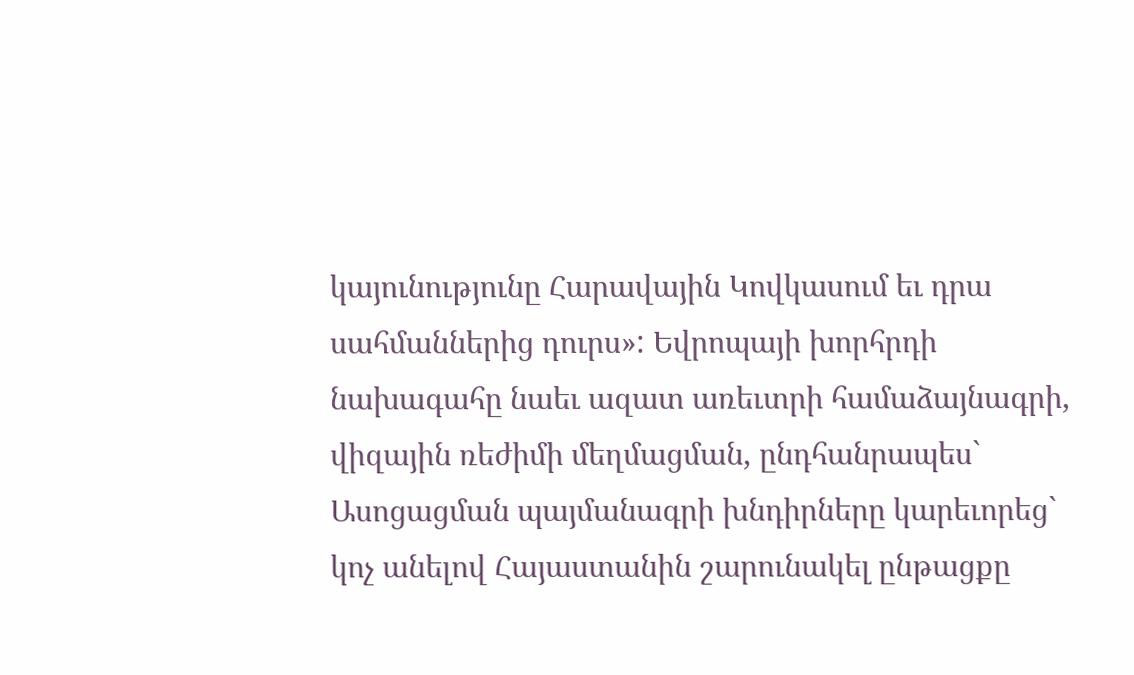կայունությունը Հարավային Կովկասում եւ դրա սահմաններից դուրս»: Եվրոպայի խորհրդի նախագահը նաեւ ազատ առեւտրի համաձայնագրի, վիզային ռեժիմի մեղմացման, ընդհանրապես` Ասոցացման պայմանագրի խնդիրները կարեւորեց` կոչ անելով Հայաստանին շարունակել ընթացքը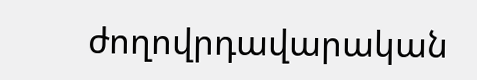ժողովրդավարական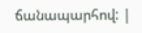ճանապարհով: |